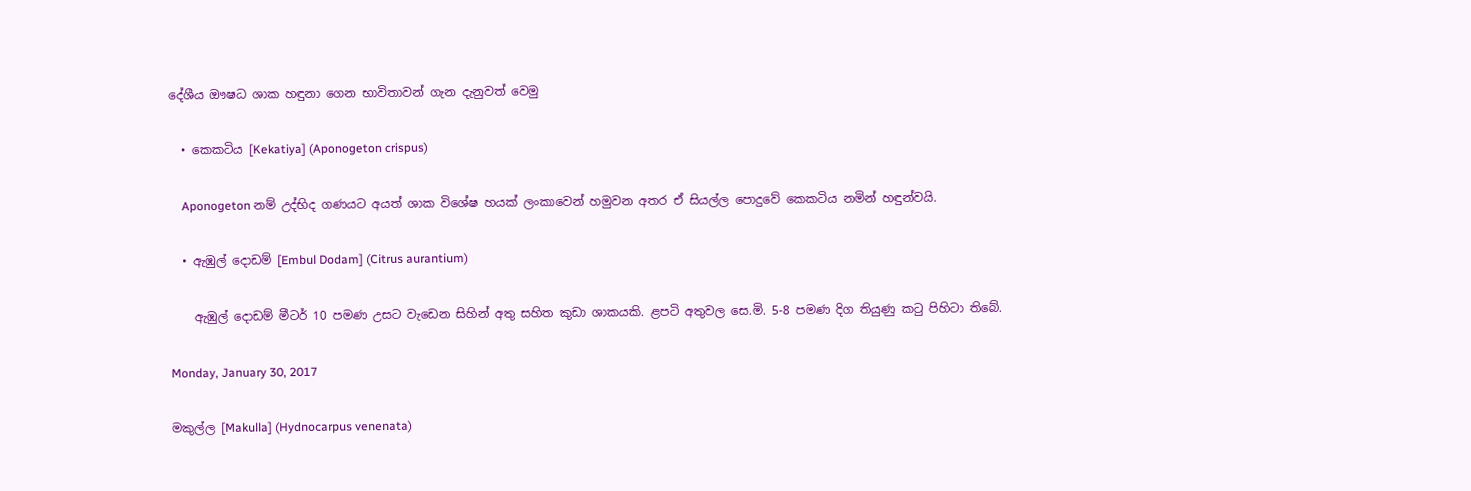දේශීය ඖෂධ ශාක හඳුනා ගෙන භාවිතාවන් ගැන දැනුවත් වෙමු

  • කෙකටිය [Kekatiya] (Aponogeton crispus)

    Aponogeton නම් උද්භිද ගණයට අයත් ශාක විශේෂ හයක් ලංකාවෙන් හමුවන අතර ඒ සියල්ල පොදුවේ කෙකටිය නමින් හඳුන්වයි.

  • ඇඹුල් දොඩම් [Embul Dodam] (Citrus aurantium)

    ඇඹුල් දොඩම් මීටර් 10 පමණ උසට වැඩෙන සිහින් අතු සහිත කුඩා ශාකයකි. ළපටි අතුවල සෙ.මි. 5-8 පමණ දිග තියුණු කටු පිහිටා තිබේ.

Monday, January 30, 2017

මකුල්ල [Makulla] (Hydnocarpus venenata)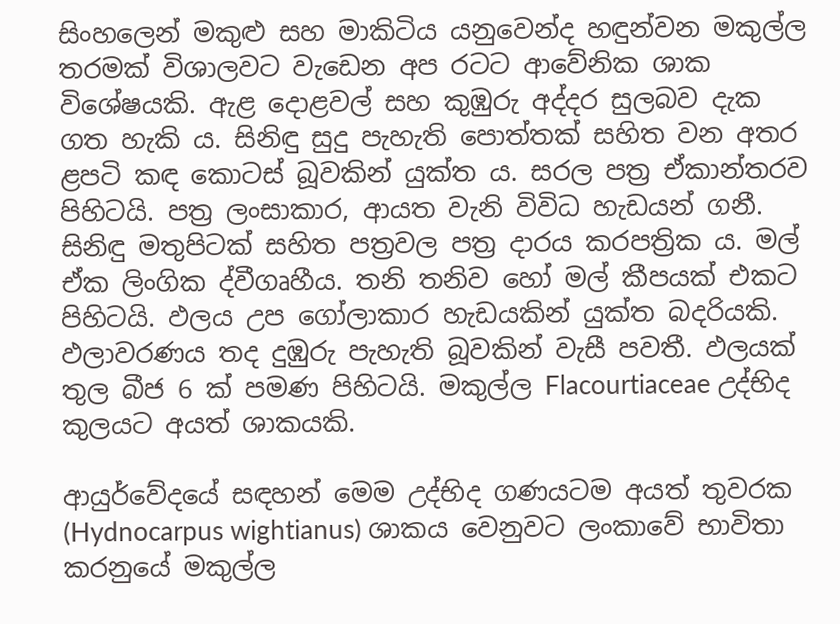සිංහලෙන් මකුළු සහ මාකිටිය යනුවෙන්ද හඳුන්වන මකුල්ල තරමක් විශාලවට වැඩෙන අප රටට ආවේනික ශාක විශේෂයකි. ඇළ දොළවල් සහ කුඹුරු අද්දර සුලබව දැක ගත හැකි ය. සිනිඳු සුදු පැහැති පොත්තක් සහිත වන අතර ළපටි කඳ කොටස් බූවකින් යුක්ත ය. සරල පත්‍ර ඒකාන්තරව පිහිටයි. පත්‍ර ලංසාකාර, ආයත වැනි විවිධ හැඩයන් ගනී. සිනිඳු මතුපිටක් සහිත පත්‍රවල පත්‍ර දාරය කරපත්‍රික ය. මල් ඒක ලිංගික ද්වීගෘහීය. තනි තනිව හෝ මල් කීපයක් එකට පිහිටයි. ඵලය උප ගෝලාකාර හැඩයකින් යුක්ත බදරියකි. ඵලාවරණය තද දුඹුරු පැහැති බූවකින් වැසී පවතී. ඵලයක් තුල බීජ 6 ක් පමණ පිහිටයි. මකුල්ල Flacourtiaceae උද්භිද කුලයට අයත් ශාකයකි.

ආයුර්වේදයේ සඳහන් මෙම උද්භිද ගණයටම අයත් තුවරක (Hydnocarpus wightianus) ශාකය වෙනුවට ලංකාවේ භාවිතා කරනුයේ මකුල්ල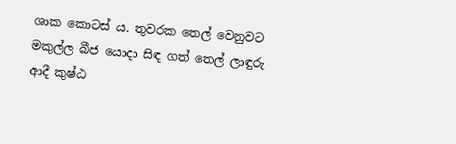ශාක කොටස් ය. තුවරක තෙල් වෙනුවට මකුල්ල බීජ යොදා සිඳ ගත් තෙල් ලාඳුරු ආදී කුෂ්ඨ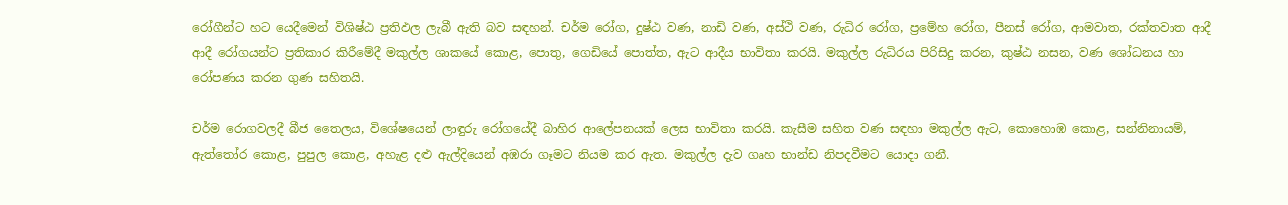රෝගීන්ට හට යෙදීමෙන් විශිෂ්ඨ ප්‍රතිඵල ලැබී ඇති බව සඳහන්. චර්ම රෝග, දුෂ්ඨ වණ, නාඩි වණ, අස්ථි වණ, රුධිර රෝග, ප්‍රමේහ රෝග, පීනස් රෝග, ආමවාත, රක්තවාත ආදී ආදී රෝගයන්ට ප්‍රතිකාර කිරීමේදී මකුල්ල ශාකයේ කොළ, පොතු, ගෙඩියේ පොත්ත, ඇට ආදීය භාවිතා කරයි. මකුල්ල රුධිරය පිරිසිදු කරන, කුෂ්ඨ නසන, වණ ශෝධනය හා රෝපණය කරන ගුණ සහිතයි.

චර්ම රොගවලදී බීජ තෛලය, විශේෂයෙන් ලාඳුරු රෝගයේදී බාහිර ආලේපනයක් ලෙස භාවිතා කරයි. කැසීම සහිත වණ සඳහා මකුල්ල ඇට, කොහොඹ කොළ, සන්නිනායම්, ඇත්තෝර කොළ, පුපුල කොළ, අහැළ දළු ඇල්දියෙන් අඹරා ගෑමට නියම කර ඇත. මකුල්ල දැව ගෘහ භාන්ඩ නිපදවීමට යොදා ගනී.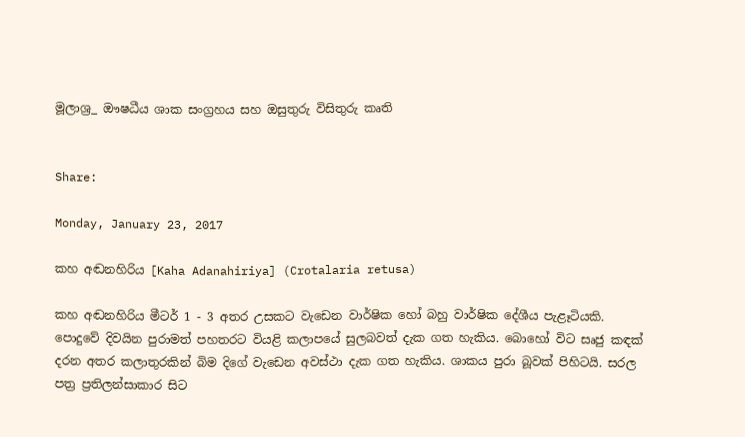මූලාශ්‍ර_ ඖෂධීය ශාක සංග්‍රහය සහ ඔසුතුරු විසිතුරු කෘති


Share:

Monday, January 23, 2017

කහ අඬනහිරිය [Kaha Adanahiriya] (Crotalaria retusa)

කහ අඬනහිරිය මීටර් 1 - 3 අතර උසකට වැඩෙන වාර්ෂික හෝ බහු වාර්ෂික දේශීය පැළෑටියකි. පොදුවේ දිවයින පුරාමත් පහතරට වියළි කලාපයේ සුලබවත් දැක ගත හැකිය. බොහෝ විට සෘජු කඳක් දරන අතර කලාතුරකින් බිම දිගේ වැඩෙන අවස්ථා දැක ගත හැකිය. ශාකය පුරා බූවක් පිහිටයි. සරල පත්‍ර ප්‍රතිලන්සාකාර සිට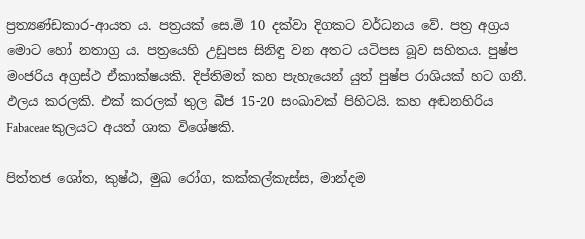ප්‍රත්‍යණ්ඩකාර-ආයත ය. පත්‍රයක් සෙ.මි 10 දක්වා දිගකට වර්ධනය වේ. පත්‍ර අග්‍රය මොට හෝ නතාග්‍ර ය. පත්‍රයෙහි උඩුපස සිනිඳු වන අතට යටිපස බූව සහිතය. පුෂ්ප මංජරිය අග්‍රස්ථ ඒකාක්ෂයකි. දිප්තිමත් කහ පැහැයෙන් යුත් පුෂ්ප රාශියක් හට ගනී. ඵලය කරලකි. එක් කරලක් තුල බීජ 15-20 සංඛාවක් පිහිටයි. කහ අඬනහිරිය Fabaceae කුලයට අයත් ශාක විශේෂකි.

පිත්තජ ශෝත, කුෂ්ඨ, මුඛ රෝග, කක්කල්කැස්ස, මාන්දම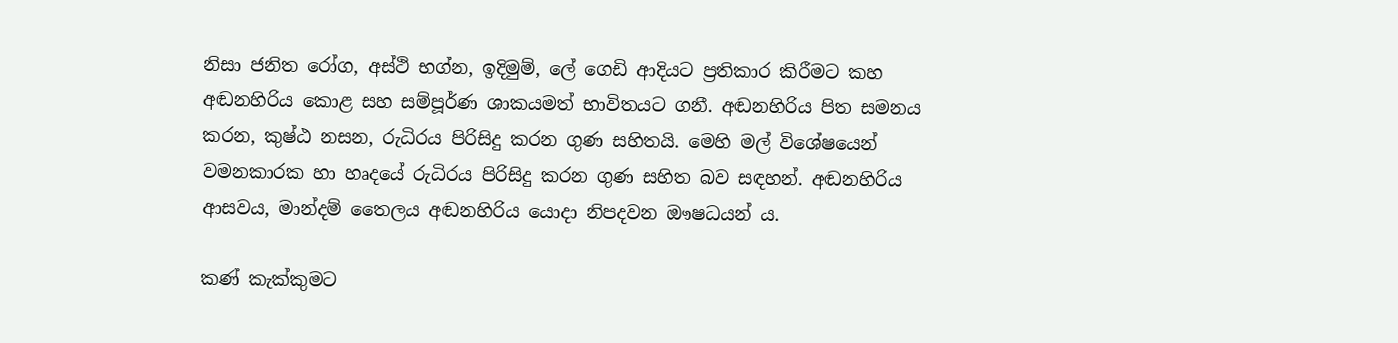නිසා ජනිත රෝග, අස්ථි භග්න, ඉදිමුම්, ලේ ගෙඩි ආදියට ප්‍රතිකාර කිරීමට කහ අඬනහිරිය කොළ සහ සම්පූර්ණ ශාකයමත් භාවිතයට ගනී. අඬනහිරිය පිත සමනය කරන, කුෂ්ඨ නසන, රුධිරය පිරිසිදු කරන ගුණ සහිතයි. මෙහි මල් විශේෂයෙන් වමනකාරක හා හෘදයේ රුධිරය පිරිසිදු කරන ගුණ සහිත බව සඳහන්. අඬනහිරිය ආසවය, මාන්දම් තෛලය අඬනහිරිය යොදා නිපදවන ඖෂධයන් ය.

කණ් කැක්කුමට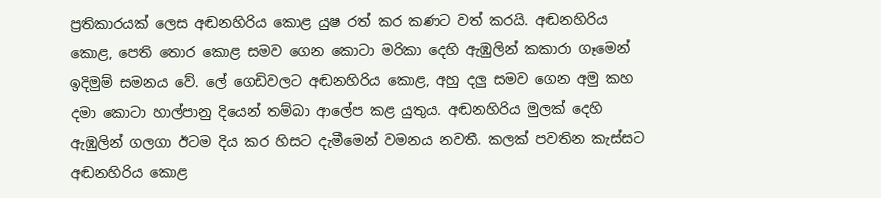ප්‍රතිකාරයක් ලෙස අඬනහිරිය කොළ යුෂ රත් කර කණට වත් කරයි. අඬනහිරිය කොළ, පෙති තොර කොළ සමව ගෙන කොටා මරිකා දෙහි ඇඹුලින් කකාරා ගෑමෙන් ඉදිමුම් සමනය වේ. ලේ ගෙඩිවලට අඬනහිරිය කොළ, අහු දලු සමව ගෙන අමු කහ දමා කොටා හාල්පානු දියෙන් තම්බා ආලේප කළ යුතුය. අඬනහිරිය මුලක් දෙහි ඇඹුලින් ගලගා ඊටම දිය කර හිසට දැමීමෙන් වමනය නවතී. කලක් පවතින කැස්සට අඬනහිරිය කොළ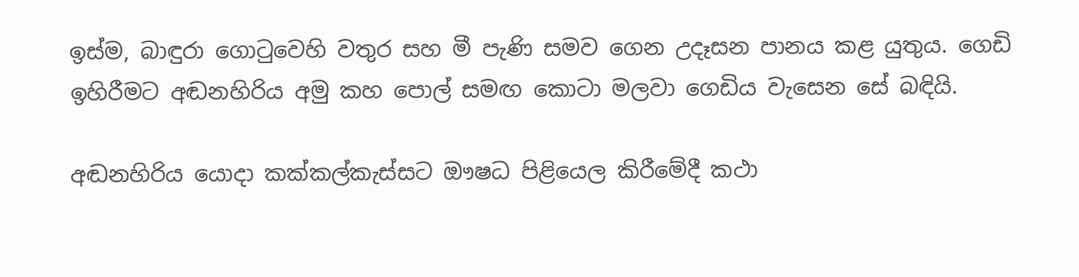ඉස්ම, බාඳුරා ගොටුවෙහි වතුර සහ මී පැණි සමව ගෙන උදෑසන පානය කළ යුතුය. ගෙඩි ඉහිරීමට අඬනහිරිය අමු කහ පොල් සමඟ කොටා මලවා ගෙඩිය වැසෙන සේ බඳියි.

අඬනහිරිය යොදා කක්කල්කැස්සට ඖෂධ පිළියෙල කිරීමේදී කථා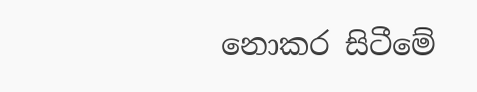නොකර සිටීමේ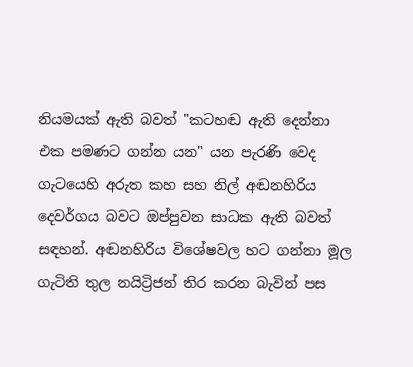නියමයක් ඇති බවත් "කටහඬ ඇති දෙන්නා එක පමණට ගන්න යන" යන පැරණි වෙද ගැටයෙහි අරුත කහ සහ නිල් අඬනහිරිය දෙවර්ගය බවට ඔප්පුවන සාධක ඇති බවත් සඳහන්. අඬනහිරිය විශේෂවල හට ගන්නා මූල ගැටිති තුල නයිට්‍රිජන් තිර කරන බැවින් පස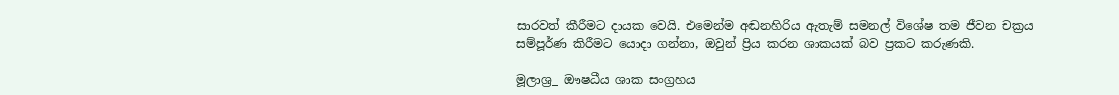සාරවත් කීරීමට දායක වෙයි. එමෙන්ම අඬනහිරිය ඇතැම් සමනල් විශේෂ තම ජීවන චක්‍රය සම්පූර්ණ කිරීමට යොදා ගන්නා, ඔවුන් ප්‍රිය කරන ශාකයක් බව ප්‍රකට කරුණකි.

මූලාශ්‍ර_ ඖෂධීය ශාක සංග්‍රහය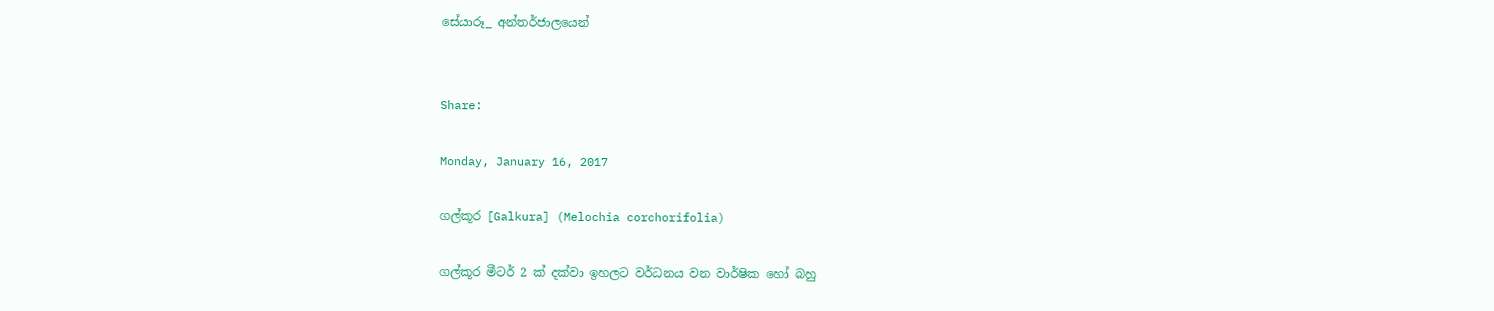සේයාරූ_ අන්තර්ජාලයෙන්


Share:

Monday, January 16, 2017

ගල්කූර [Galkura] (Melochia corchorifolia)

ගල්කූර මීටර් 2 ක් දක්වා ඉහලට වර්ධනය වන වාර්ෂික හෝ බහු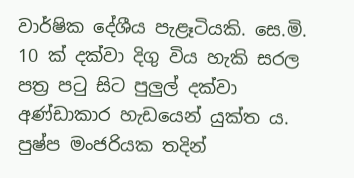වාර්ෂික දේශීය පැළෑටියකි. සෙ.මි. 10 ක් දක්වා දිගු විය හැකි සරල පත්‍ර පටු සිට පුලුල් දක්වා අණ්ඩාකාර හැඩයෙන් යුක්ත ය. පුෂ්ප මංජරියක තදින්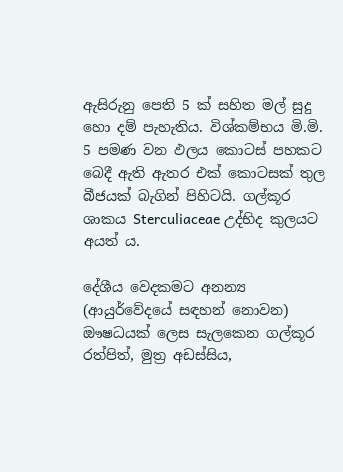ඇසිරුනු පෙති 5 ක් සහිත මල් සුදු හො දම් පැහැතිය. විශ්කම්භය මි.මි. 5 පමණ වන ඵලය කොටස් පහකට බෙදී ඇති ඇතර එක් කොටසක් තුල බීජයක් බැගින් පිහිටයි. ගල්කූර ශාකය Sterculiaceae උද්භිද කුලයට අයත් ය.

දේශීය වෙදකමට අනන්‍ය (ආයුර්වේදයේ සඳහන් නොවන) ඖෂධයක් ලෙස සැලකෙන ගල්කූර රත්පිත්, මුත්‍ර අඩස්සිය,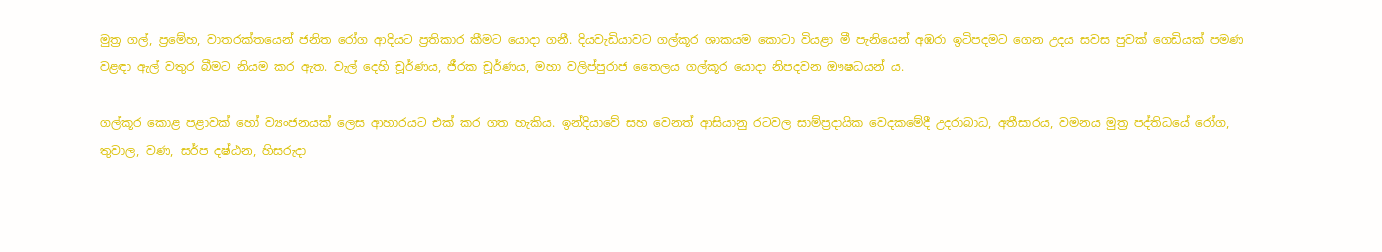මුත්‍ර ගල්, ප්‍රමේහ, වාතරක්තයෙන් ජනිත රෝග ආදියට ප්‍රතිකාර කීමට යොදා ගනී. දියවැඩියාවට ගල්කූර ශාකයම කොටා වියළා මී පැනියෙන් අඹරා ඉටිපදමට ගෙන උදය සවස පුවක් ගෙඩියක් පමණ වළඳා ඇල් වතුර බීමට නියම කර ඇත. වැල් දෙහි චූර්ණය, ජීරක චූර්ණය, මහා වලිප්පුරාජ තෛලය ගල්කූර යොදා නිපදවන ඖෂධයන් ය.

ගල්කූර කොළ පළාවක් හෝ ව්‍යංජනයක් ලෙස ආහාරයට එක් කර ගත හැකිය. ඉන්දියාවේ සහ වෙනත් ආසියානු රටවල සාම්ප්‍රදායික වෙදකමේදී උදරාබාධ, අතීසාරය, වමනය මුත්‍ර පද්තිධයේ රෝග, තුවාල, වණ, සර්ප දෂ්ඨන, හිසරුදා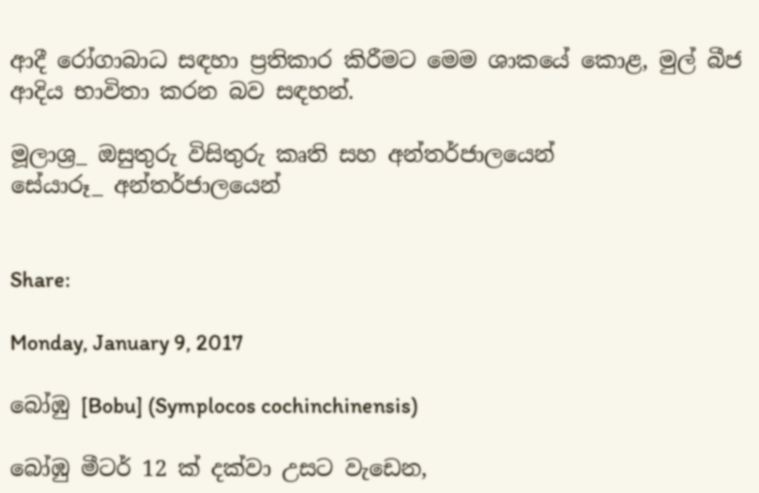ආදී රෝගාබාධ සඳහා ප්‍රතිකාර කිරීමට මෙම ශාකයේ කොළ, මුල් බීජ ආදිය භාවිතා කරන බව සඳහන්.

මූලාශ්‍ර_ ඔසුතුරු විසිතුරු කෘති සහ අන්තර්ජාලයෙන්
සේයාරූ_ අන්තර්ජාලයෙන්


Share:

Monday, January 9, 2017

බෝඹු [Bobu] (Symplocos cochinchinensis)

බෝඹු මීටර් 12 ක් දක්වා උසට වැඩෙන,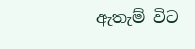ඇතැම් විට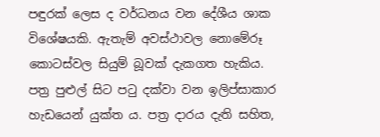පඳුරක් ලෙස ද වර්ධනය වන දේශීය ශාක විශේෂයකි. ඇතැම් අවස්ථාවල නොමේරූ කොටස්වල සියුම් බූවක් දැකගත හැකිය. පත්‍ර පුළුල් සිට පටු දක්වා වන ඉලිප්සාකාර හැඩයෙන් යුක්ත ය. පත්‍ර දාරය දැති සහිත,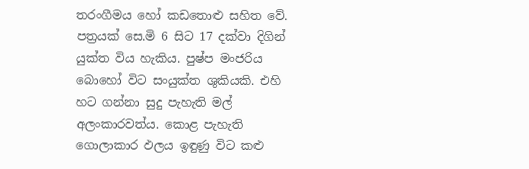තරංගීමය හෝ කඩතොළු සහිත වේ. පත්‍රයක් සෙ.මි 6 සිට 17 දක්වා දිගින් යුක්ත විය හැකිය. පුෂ්ප මංජරිය බොහෝ විට සංයුක්ත ශුකියකි. එහි හට ගන්නා සුදු පැහැති මල් අලංකාරවත්ය. කොළ පැහැති ගොලාකාර ඵලය ඉඳුණු විට කළු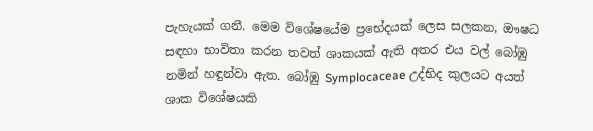පැහැයක් ගනී. මෙම විශේෂයේම ප්‍රභේදයක් ලෙස සලකන, ඖෂධ සඳහා භාවිතා කරන තවත් ශාකයක් ඇති අතර එය වල් බෝඹු නමින් හඳුන්වා ඇත. බෝඹු Symplocaceae උද්භිද කුලයට අයත් ශාක විශේෂයකි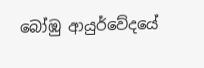බෝඹු ආයුර්වේදයේ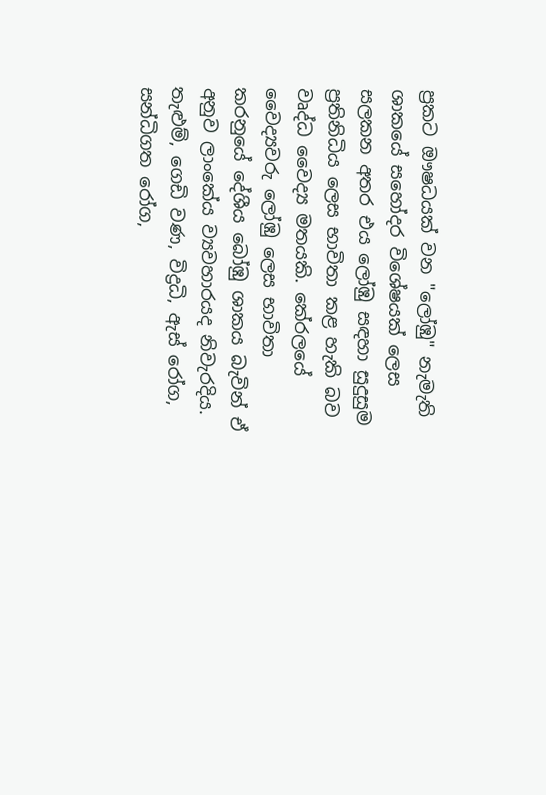ප්‍රකට ඖෂධයක් වන "ලෝඹු" නැමැති ශාකයේ සහෝදර විශේෂයක් ලෙස සලකන අතර එය ලෝඹු සඳහා සුදුසුම ප්‍රතිනිධිය ලෙස භාවිතා කළ හැකි බව වෘද්ධ වෛද්‍ය මතයකි. කේරලයේ වෛද්‍යවරු ලෝඹු ලෙස භාවිතා කරනුයේ දේශීය බෝඹු ශාකය බැවින් ඒ අනුව ලාංකේය ව්‍යවහාරයද නිවැරදිය. තැළුම්, ගෙඩි වණ, විද්‍රධි, ඇස් රෝග, සන්ධිගත රෝග,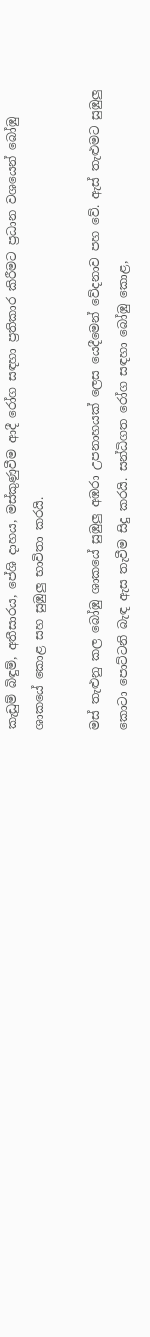කැඩුම් බිඳුම්, අතීසාරය, පේශි දාහය, මස්කුණුවීම ආදී රෝග සඳහා ප්‍රතිකාර කිරීමට ප්‍රධාන වශයෙන් බෝඹු ශාකයේ කොළ සහ සුඹුලු භාවිතා කරයි.

මස් තැළුනු කල බෝඹු ශාකයේ සුඹුලු අඹරා උපනාහයක් ලෙස යෙදීමෙන් වේදනාව පහ වේ. ඇස් තැළුමට සුඹුලු කොටා පොට්ටනි බැඳ ඇස තැවීම සිදු කරයි. සන්ධිගත රෝග සඳහා බෝඹු කොළ,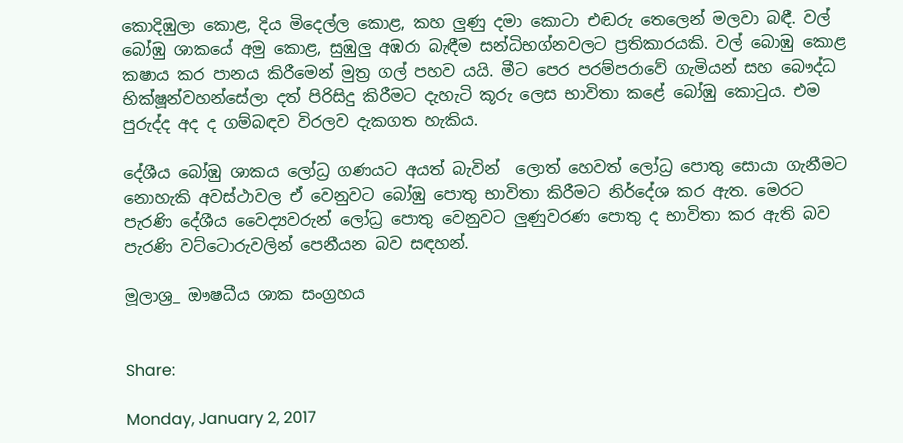කොදිඹුලා කොළ, දිය මිදෙල්ල කොළ, කහ ලුණු දමා කොටා එඬරු තෙලෙන් මලවා බඳී. වල් බෝඹු ශාකයේ අමු කොළ, සුඹුලු අඹරා බැඳීම සන්ධිභග්නවලට ප්‍රතිකාරයකි. වල් බොඹු කොළ කෂාය කර පානය කිරීමෙන් මුත්‍ර ගල් පහව යයි. මීට පෙර පරම්පරාවේ ගැමියන් සහ බෞද්ධ භික්ෂූන්වහන්සේලා දත් පිරිසිදු කිරීමට දැහැටි කූරු ලෙස භාවිතා කළේ බෝඹු කොටුය. එම පුරුද්ද අද ද ගම්බඳව විරලව දැකගත හැකිය.

දේශීය බෝඹු ශාකය ලෝධ්‍ර ගණයට අයත් බැවින්  ලොත් හෙවත් ලෝධ්‍ර පොතු සොයා ගැනීමට නොහැකි අවස්ථාවල ඒ වෙනුවට බෝඹු පොතු භාවිතා කිරීමට නිර්දේශ කර ඇත. මෙරට පැරණි දේශීය වෛද්‍යවරුන් ලෝධ්‍ර පොතු වෙනුවට ලුණුවරණ පොතු ද භාවිතා කර ඇති බව පැරණි වට්ටොරුවලින් පෙනීයන බව සඳහන්.

මූලාශ්‍ර_ ඖෂධීය ශාක සංග්‍රහය


Share:

Monday, January 2, 2017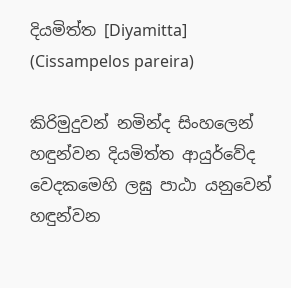දියමිත්ත [Diyamitta] (Cissampelos pareira)

කිරිමුදුවන් නමින්ද සිංහලෙන් හඳුන්වන දියමිත්ත ආයුර්වේද වෙදකමෙහි ලඝු පාඨා යනුවෙන් හඳුන්වන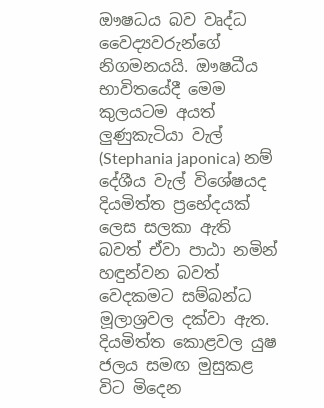ඖෂධය බව වෘද්ධ වෛද්‍යවරුන්ගේ නිගමනයයි. ඖෂධීය භාවිතයේදී මෙම කුලයටම අයත් ලුණුකැටියා වැල් (Stephania japonica) නම් දේශීය වැල් විශේෂයද දියමිත්ත ප්‍රභේදයක් ලෙස සලකා ඇති බවත් ඒවා පාඨා නමින් හඳුන්වන බවත් වෙදකමට සම්බන්ධ මූලාශ්‍රවල දක්වා ඇත. දියමිත්ත කොළවල යුෂ ජලය සමඟ මුසුකළ විට මිදෙන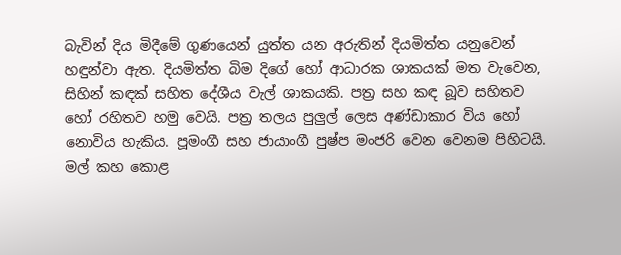බැවින් දිය මිදීමේ ගුණයෙන් යුත්ත යන අරුතින් දියමිත්ත යනුවෙන් හඳුන්වා ඇත. දියමිත්ත බිම දිගේ හෝ ආධාරක ශාකයක් මත වැවෙන, සිහින් කඳක් සහිත දේශීය වැල් ශාකයකි. පත්‍ර සහ කඳ බූව සහිතව හෝ රහිතව හමු වෙයි. පත්‍ර තලය පුලුල් ලෙස අණ්ඩාකාර විය හෝ නොවිය හැකිය. පූමංගී සහ ජායාංගී පුෂ්ප මංජරි වෙන වෙනම පිහිටයි. මල් කහ කොළ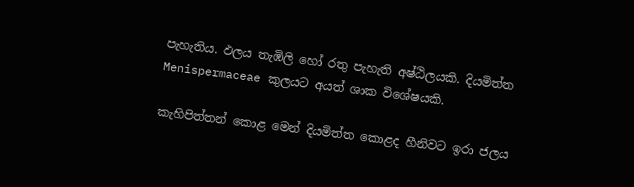පැහැතිය. ඵලය තැඹිලි හෝ රතු පැහැති අෂ්ඨිලයකි. දියමිත්ත Menispermaceae කුලයට අයත් ශාක විශේෂයකි.

කැහිපිත්තන් කොළ මෙන් දියමිත්ත කොළද හීනිවට ඉරා ජලය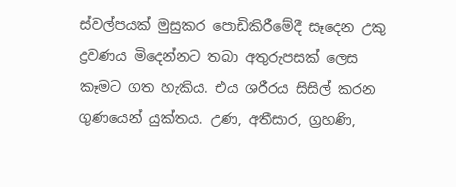ස්වල්පයක් මුසුකර පොඩිකිරීමේදී සෑදෙන උකු ද්‍රවණය මිදෙන්නට තබා අතුරුපසක් ලෙස කෑමට ගත හැකිය. එය ශරීරය සිසිල් කරන ගුණයෙන් යුක්තය. උණ, අතීසාර, ග්‍රහණි,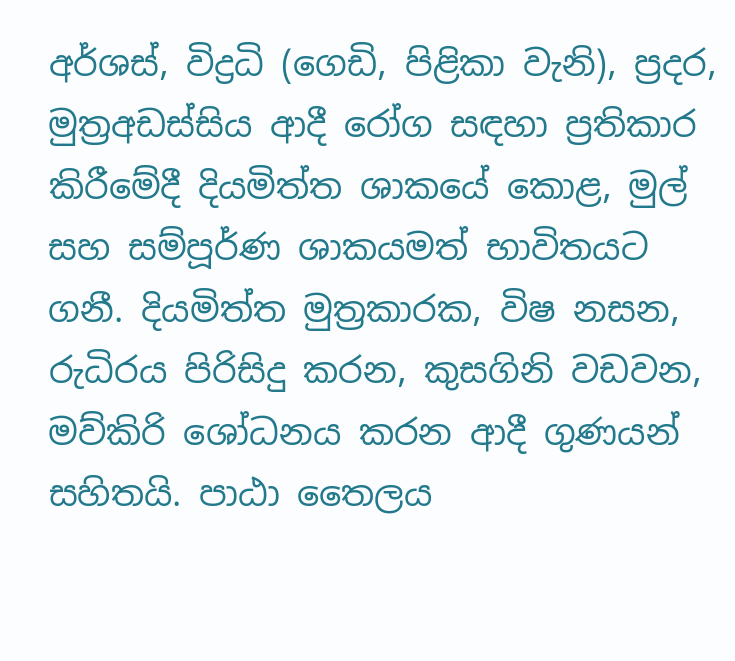අර්ශස්, විද්‍රධි (ගෙඩි, පිළිකා වැනි), ප්‍රදර, මුත්‍රඅඩස්සිය ආදී රෝග සඳහා ප්‍රතිකාර කිරීමේදී දියමිත්ත ශාකයේ කොළ, මුල් සහ සම්පූර්ණ ශාකයමත් භාවිතයට ගනී. දියමිත්ත මුත්‍රකාරක, විෂ නසන, රුධිරය පිරිසිදු කරන, කුසගිනි වඩවන, මව්කිරි ශෝධනය කරන ආදී ගුණයන් සහිතයි. පාඨා තෛලය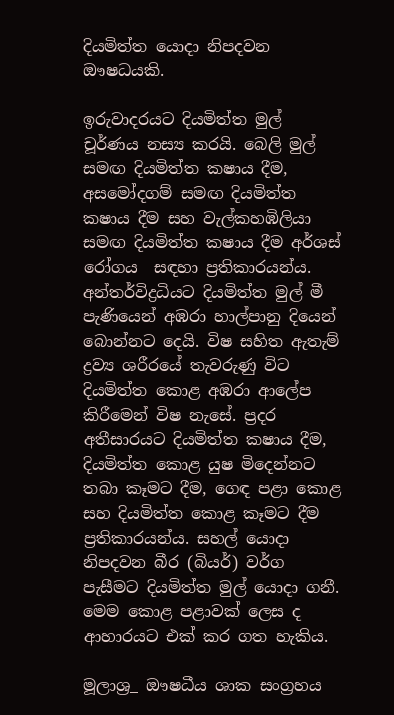දියමිත්ත යොදා නිපදවන ඖෂධයකි.

ඉරුවාදරයට දියමිත්ත මුල් චූර්ණය නස්‍ය කරයි. බෙලි මුල් සමඟ දියමිත්ත කෂාය දීම, අසමෝදගම් සමඟ දියමිත්ත කෂාය දීම සහ වැල්කහඹිලියා සමඟ දියමිත්ත කෂාය දීම අර්ශස් රෝගය  සඳහා ප්‍රතිකාරයන්ය. අන්තර්විද්‍රධියට දියමිත්ත මුල් මී පැණියෙන් අඹරා හාල්පානු දියෙන් බොන්නට දෙයි. විෂ සහිත ඇතැම් ද්‍රව්‍ය ශරීරයේ තැවරුණු විට දියමිත්ත කොළ අඹරා ආලේප කිරීමෙන් විෂ නැසේ. ප්‍රදර අතීසාරයට දියමිත්ත කෂාය දීම, දියමිත්ත කොළ යුෂ මිදෙන්නට තබා කෑමට දීම, ගෙඳ පළා කොළ සහ දියමිත්ත කොළ කෑමට දීම ප්‍රතිකාරයන්ය. සහල් යොදා නිපදවන බීර (බියර්) වර්ග පැසීමට දියමිත්ත මුල් යොදා ගනී. මෙම කොළ පළාවක් ලෙස ද ආහාරයට එක් කර ගත හැකිය.

මූලාශ්‍ර_ ඖෂධීය ශාක සංග්‍රහය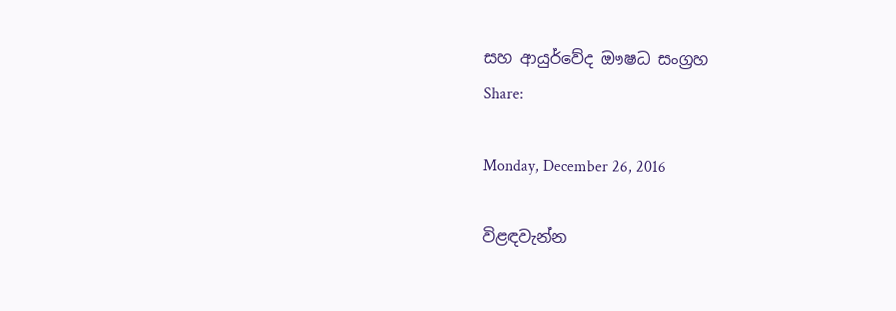සහ ආයුර්වේද ඖෂධ සංග්‍රහ
Share:

Monday, December 26, 2016

විළඳවැන්න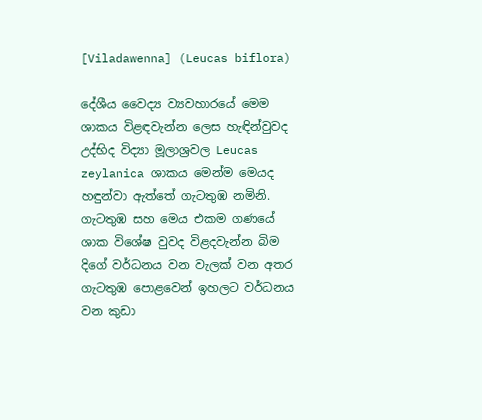[Viladawenna] (Leucas biflora)

දේශීය වෛද්‍ය ව්‍යවහාරයේ මෙම ශාකය විළඳවැන්න ලෙස හැඳින්වුවද උද්භිද විද්‍යා මූලාශ්‍රවල Leucas zeylanica ශාකය මෙන්ම මෙයද හඳුන්වා ඇත්තේ ගැටතුඹ නමිනි. ගැටතුඹ සහ මෙය එකම ගණයේ ශාක විශේෂ වුවද විළදවැන්න බිම දිගේ වර්ධනය වන වැලක් වන අතර ගැටතුඹ පොළවෙන් ඉහලට වර්ධනය වන කුඩා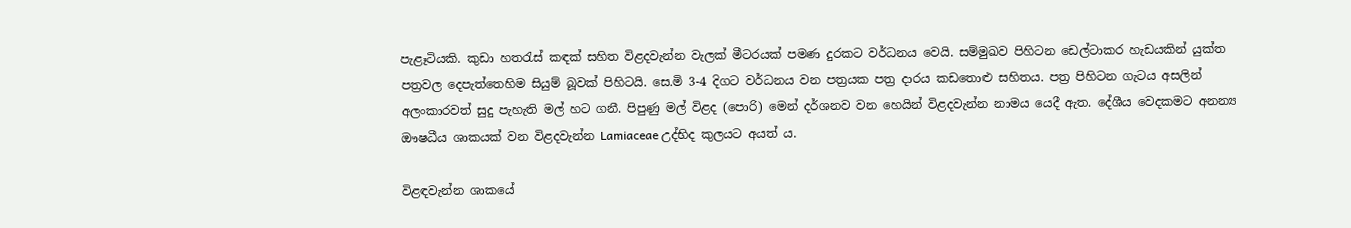පැළෑටියකි. කුඩා හතරැස් කඳක් සහිත විළදවැන්න වැලක් මීටරයක් පමණ දුරකට වර්ධනය වෙයි. සම්මුඛව පිහිටන ඩෙල්ටාකර හැඩයකින් යුක්ත පත්‍රවල දෙපැත්තෙහිම සියුම් බූවක් පිහිටයි. සෙ.මි 3-4 දිගට වර්ධනය වන පත්‍රයක පත්‍ර දාරය කඩතොළු සහිතය. පත්‍ර පිහිටන ගැටය අසලින් අලංකාරවත් සුදු පැහැති මල් හට ගනී. පිපුණු මල් විළද (පොරි) මෙන් දර්ශනව වන හෙයින් විළදවැන්න නාමය යෙදී ඇත. දේශීය වෙදකමට අනන්‍ය ඖෂධීය ශාකයක් වන විළදවැන්න Lamiaceae උද්භිද කුලයට අයත් ය.

විළඳවැන්න ශාකයේ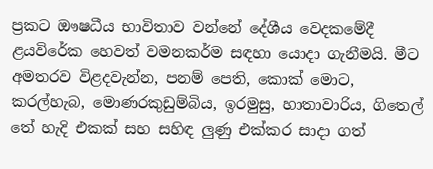ප්‍රකට ඖෂධීය භාවිතාව වන්නේ දේශීය වෙදකමේදී ළයවිරේක හෙවත් වමනකර්ම සඳහා යොදා ගැනීමයි. මීට අමතරව විළදවැන්න, පනම් පෙති, කොක් මොට, කරල්හැබ, මොණරකුඩුම්බිය, ඉරමුසු, හාතාවාරිය, ගිතෙල් තේ හැදි එකක් සහ සහිඳ ලුණු එක්කර සාදා ගත්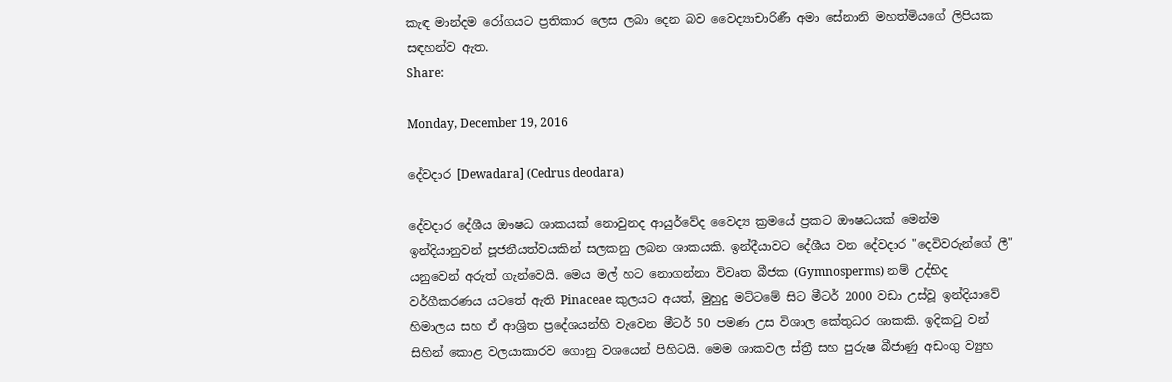කැඳ මාන්දම රෝගයට ප්‍රතිකාර ලෙස ලබා දෙන බව වෛද්‍යාචාරිණී අමා සේනානි මහත්මියගේ ලිපියක සඳහන්ව ඇත.
Share:

Monday, December 19, 2016

දේවදාර [Dewadara] (Cedrus deodara)

දේවදාර දේශීය ඖෂධ ශාකයක් නොවුනද ආයුර්වේද වෛද්‍ය ක්‍රමයේ ප්‍රකට ඖෂධයක් මෙන්ම ඉන්දියානුවන් පූජනීයත්වයකින් සලකනු ලබන ශාකයකි. ඉන්දීයාවට දේශීය වන දේවදාර "දෙවිවරුන්ගේ ලී" යනුවෙන් අරුත් ගැන්වෙයි. මෙය මල් හට නොගන්නා විවෘත බීජක (Gymnosperms) නම් උද්භිද වර්ගීකරණය යටතේ ඇති Pinaceae කුලයට අයත්, මුහුදු මට්ටමේ සිට මීටර් 2000 වඩා උස්වූ ඉන්දියාවේ හිමාලය සහ ඒ ආශ්‍රිත ප්‍රදේශයන්හි වැවෙන මීටර් 50 පමණ උස විශාල කේතුධර ශාකකි. ඉදිකටු වන් සිහින් කොළ වලයාකාරව ගොනු වශයෙන් පිහිටයි. මෙම ශාකවල ස්ත්‍රී සහ පුරුෂ බීජාණු අඩංගු ව්‍යුහ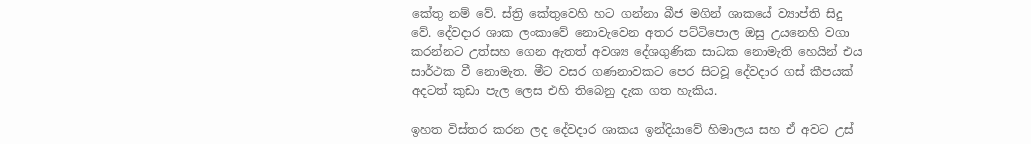කේතු නම් වේ. ස්ත්‍රි කේතුවෙහි හට ගන්නා බීජ මගින් ශාකයේ ව්‍යාප්ති සිදු වේ. දේවදාර ශාක ලංකාවේ නොවැවෙන අතර පට්ටිපොල ඔසු උයනෙහි වගා කරන්නට උත්සහ ගෙන ඇතත් අවශ්‍ය දේශගුණික සාධක නොමැති හෙයින් එය සාර්ථක වී නොමැත. මීට වසර ගණනාවකට පෙර සිටවූ දේවදාර ගස් කීපයක් අදටත් කුඩා පැල ලෙස එහි තිබෙනු දැක ගත හැකිය.

ඉහත විස්තර කරන ලද දේවදාර ශාකය ඉන්දියාවේ හිමාලය සහ ඒ අවට උස්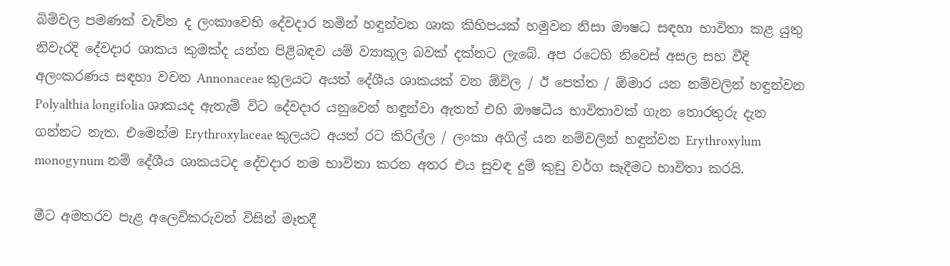බිම්වල පමණක් වැව්න ද ලංකාවෙහි දේවදාර නමින් හඳුන්වන ශාක කිහිපයක් හමුවන නිසා ඖෂධ සඳහා භාවිතා කළ යුතු නිවැරදි දේවදාර ශාකය කුමක්ද යන්න පිළිබඳව යම් ව්‍යාකූල බවක් දක්නට ලැබේ. අප රටෙහි නිවෙස් අසල සහ වීදි අලංකරණය සඳහා වවන Annonaceae කුලයට අයත් දේශීය ශාකයක් වන ඕවිල / ඊ පෙත්ත / ඕමාර යන නම්වලින් හඳුන්වන Polyalthia longifolia ශාකයද ඇතැම් විට දේවදාර යනුවෙන් හඳුන්වා ඇතත් එහි ඖෂධීය භාවිතාවක් ගැන තොරතුරු දැන ගන්නට නැත. එමෙන්ම Erythroxylaceae කුලයට අයත් රට කිරිල්ල / ලංකා අගිල් යන නම්වලින් හඳුන්වන Erythroxylum monogynum නම් දේශීය ශාකයටද දේවදාර නම භාවිතා කරන අතර එය සුවඳ දුම් කුඩු වර්ග සෑදීමට භාවිතා කරයි.

මීට අමතරව පැළ අලෙවිකරුවන් විසින් මෑතදී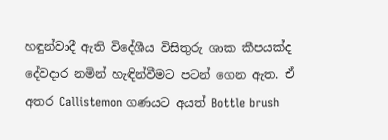හඳුන්වාදී ඇති විදේශීය විසිතුරු ශාක කීපයක්ද දේවදාර නමින් හැඳින්වීමට පටන් ගෙන ඇත. ඒ අතර Callistemon ගණයට අයත් Bottle brush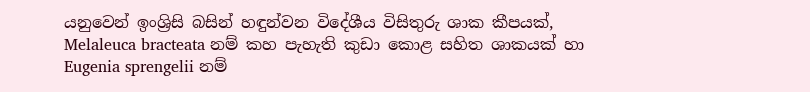යනුවෙන් ඉංශ්‍රිසි බසින් හඳුන්වන විදේශීය විසිතුරු ශාක කීපයක්, Melaleuca bracteata නම් කහ පැහැති කුඩා කොළ සහිත ශාකයක් හා Eugenia sprengelii නම්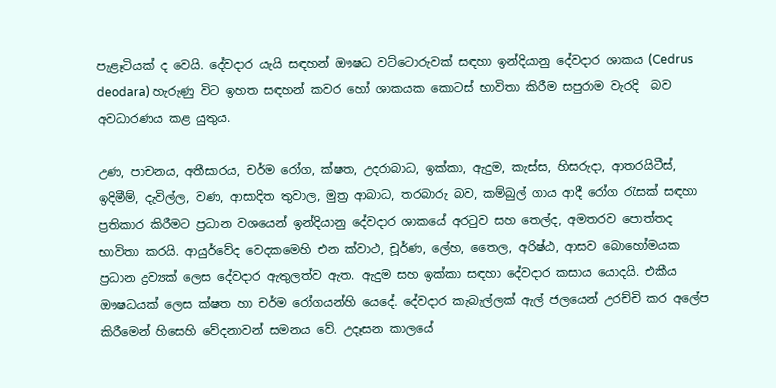පැළෑටියක් ද වෙයි. දේවදාර යැයි සඳහන් ඖෂධ වට්ටොරුවක් සඳහා ඉන්දියානු දේවදාර ශාකය (Cedrus deodara) හැරුණු විට ඉහත සඳහන් කවර හෝ ශාකයක කොටස් භාවිතා කිරීම සපුරාම වැරදි  බව අවධාරණය කළ යුතුය.

උණ, පාචනය, අතීසාරය, චර්ම රෝග, ක්ෂත, උදරාබාධ, ඉක්කා, ඇදුම, කැස්ස, හිසරුදා, ආතරයිටීස්, ඉදිමීම්, දැවිල්ල, වණ, ආසාදිත තුවාල, මුත්‍ර ආබාධ, තරබාරු බව, කම්බුල් ගාය ආදී රෝග රැසක් සඳහා ප්‍රතිකාර කිරීමට ප්‍රධාන වශයෙන් ඉන්දියානු දේවදාර ශාකයේ අරටුව සහ තෙල්ද, අමතරව පොත්තද භාවිතා කරයි. ආයුර්වේද වෙදකමෙහි එන ක්වාථ, චූර්ණ, ලේහ, තෛල, අරිෂ්ඨ, ආසව බොහෝමයක ප්‍රධාන ද්‍රව්‍යක් ලෙස දේවදාර ඇතුලත්ව ඇත. ඇදුම සහ ඉක්කා සඳහා දේවදාර කසාය යොදයි. එකීය ඖෂධයක් ලෙස ක්ෂත හා චර්ම රෝගයන්හි යෙදේ. දේවදාර කැබැල්ලක් ඇල් ජලයෙන් උරච්චි කර අලේප කිරීමෙන් හිසෙහි වේදනාවන් සමනය වේ. උදෑසන කාලයේ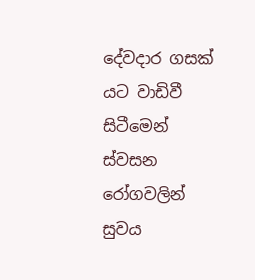දේවදාර ගසක් යට වාඩිවී සිටීමෙන් ස්වසන රෝගවලින් සුවය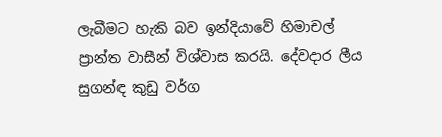ලැබීමට හැකි බව ඉන්දියාවේ හිමාචල් ප්‍රාන්ත වාසීන් විශ්වාස කරයි. දේවදාර ලීය සුගන්ඳ කුඩු වර්ග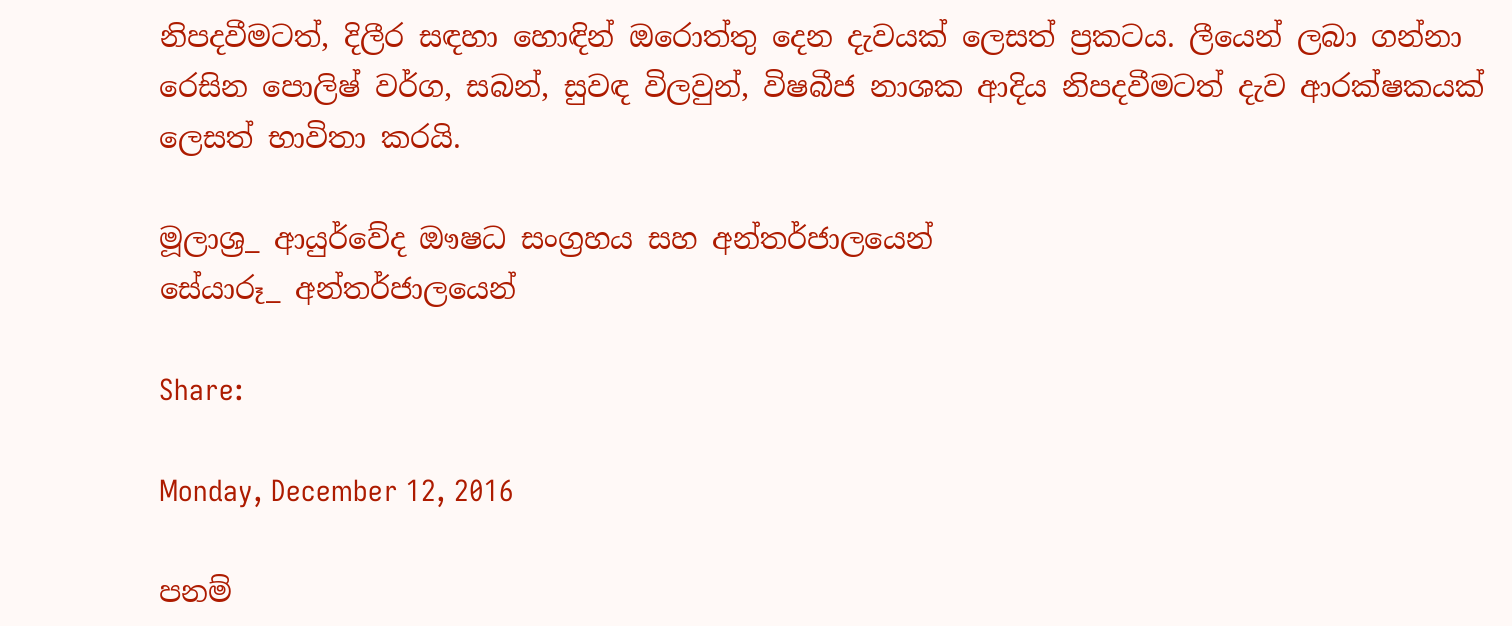නිපදවීමටත්, දිලීර සඳහා හොඳින් ඔරොත්තු දෙන දැවයක් ලෙසත් ප්‍රකටය. ලීයෙන් ලබා ගන්නා රෙසින පොලිෂ් වර්ග, සබන්, සුවඳ විලවුන්, විෂබීජ නාශක ආදිය නිපදවීමටත් දැව ආරක්ෂකයක් ලෙසත් භාවිතා කරයි.

මූලාශ්‍ර_ ආයුර්වේද ඖෂධ සංග්‍රහය සහ අන්තර්ජාලයෙන්
සේයාරූ_ අන්තර්ජාලයෙන්

Share:

Monday, December 12, 2016

පනම්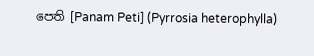පෙති [Panam Peti] (Pyrrosia heterophylla)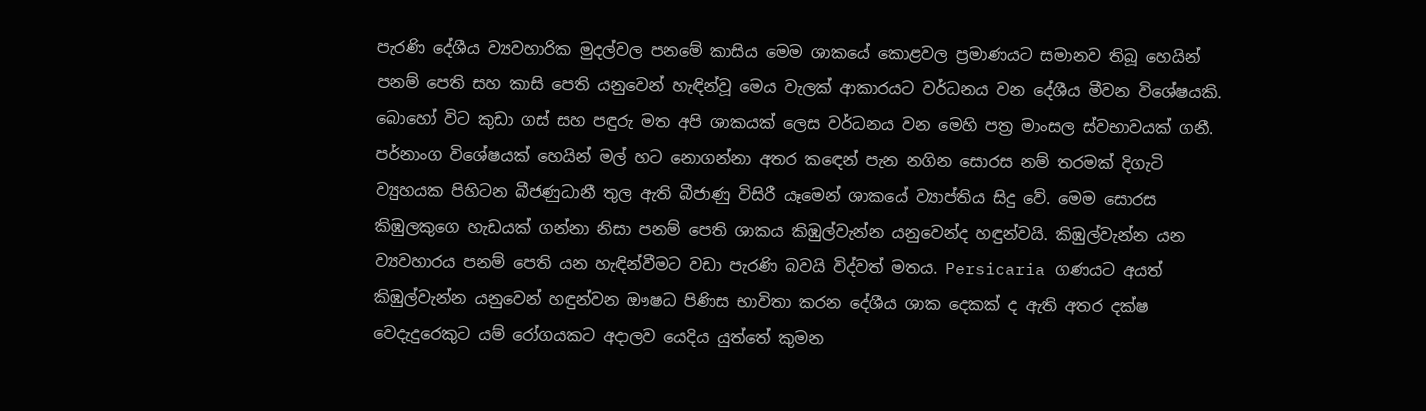පැරණි දේශීය ව්‍යවහාරික මුදල්වල පනමේ කාසිය මෙම ශාකයේ කොළවල ප්‍රමාණයට සමානව තිබූ හෙයින් පනම් පෙති සහ කාසි පෙති යනුවෙන් හැඳින්වූ මෙය වැලක් ආකාරයට වර්ධනය වන දේශීය මීවන විශේෂයකි. බොහෝ විට කුඩා ගස් සහ පඳුරු මත අපි ශාකයක් ලෙස වර්ධනය වන මෙහි පත්‍ර මාංසල ස්වභාවයක් ගනී. පර්නාංග විශේෂයක් හෙයින් මල් හට නොගන්නා අතර කඳෙන් පැන නගින සොරස නම් තරමක් දිගැටි ව්‍යුහයක පිහිටන බීජණුධානී තුල ඇති බීජාණු විසිරී යෑමෙන් ශාකයේ ව්‍යාප්තිය සිදු වේ. මෙම සොරස කිඹුලකුගෙ හැඩයක් ගන්නා නිසා පනම් පෙති ශාකය කිඹුල්වැන්න යනුවෙන්ද හඳුන්වයි. කිඹුල්වැන්න යන ව්‍යවහාරය පනම් පෙති යන හැඳින්වීමට වඩා පැරණි බවයි විද්වත් මතය. Persicaria ගණයට අයත් කිඹුල්වැන්න යනුවෙන් හඳුන්වන ඖෂධ පිණිස භාවිතා කරන දේශීය ශාක දෙකක් ද ඇති අතර දක්ෂ වෙදැදුරෙකුට යම් රෝගයකට අදාලව යෙදිය යුත්තේ කුමන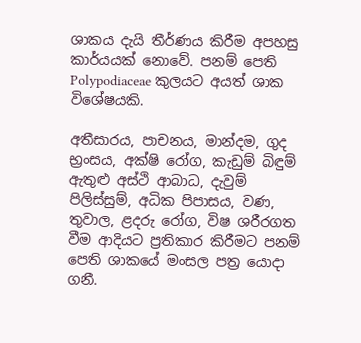ශාකය දැයි තීර්ණය කිරීම අපහසු කාර්යයක් නොවේ. පනම් පෙති Polypodiaceae කුලයට අයත් ශාක විශේෂයකි.

අතීසාරය, පාචනය, මාන්දම, ගුද භ්‍රංසය, අක්ෂි රෝග, කැඩුම් බිඳුම් ඇතුළු අස්ථි ආබාධ, දැවුම් පිලිස්සුම්, අධික පිපාසය, වණ, තුවාල, ළදරු රෝග, විෂ ශරීරගත වීම ආදියට ප්‍රතිකාර කිරීමට පනම් පෙති ශාකයේ මංසල පත්‍ර යොදා ගනී.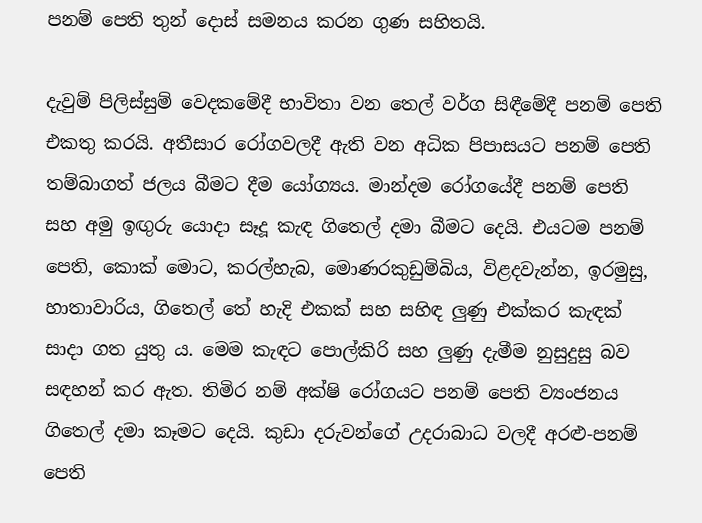පනම් පෙති තුන් දොස් සමනය කරන ගුණ සහිතයි.

දැවුම් පිලිස්සුම් වෙදකමේදී භාවිතා වන තෙල් වර්ග සිඳීමේදී පනම් පෙති එකතු කරයි. අතීසාර රෝගවලදී ඇති වන අධික පිපාසයට පනම් පෙති තම්බාගත් ජලය බීමට දීම යෝග්‍යය. මාන්දම රෝගයේදී පනම් පෙති සහ අමු ඉඟුරු යොදා සෑදූ කැඳ ගිතෙල් දමා බීමට දෙයි. එයටම පනම් පෙති, කොක් මොට, කරල්හැබ, මොණරකුඩුම්බිය, විළදවැන්න, ඉරමුසු, හාතාවාරිය, ගිතෙල් තේ හැදි එකක් සහ සහිඳ ලුණු එක්කර කැඳක් සාදා ගත යුතු ය. මෙම කැඳට පොල්කිරි සහ ලුණු දැමීම නුසුදුසු බව සඳහන් කර ඇත. තිමිර නම් අක්ෂි රෝගයට පනම් පෙති ව්‍යංජනය ගිතෙල් දමා කෑමට දෙයි. කුඩා දරුවන්ගේ උදරාබාධ වලදී අරළු-පනම් පෙති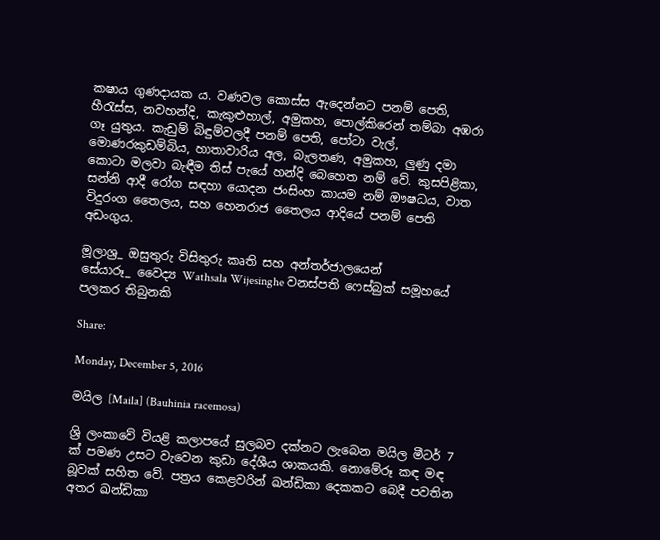කෂාය ගුණදායක ය. වණවල කොස්ස ඇදෙන්නට පනම් පෙති, හීරැස්ස, නවහන්දි, කැකුළුහාල්, අමුකහ, පොල්කිරෙන් තම්බා අඹරා ගෑ යුතුය. කැඩුම් බිඳුම්වලදී පනම් පෙති, පෝටා වැල්, මොණරකුඩම්බිය, හාතාවාරිය අල, බැලතණ, අමුකහ, ලුණු දමා කොටා මලවා බැඳීම තිස් පැයේ හන්දි බෙහෙත නම් වේ. කුසපිළිකා, සන්නි ආදී රෝග සඳහා යොදන ජංසිංහ කායම නම් ඖෂධය, වාත විදුරංග තෛලය, සහ හෙනරාජ තෛලය ආදියේ පනම් පෙති අඩංගුය.

මූලාශ්‍ර_ ඔසුතුරු විසිතුරු කෘති සහ අන්තර්ජාලයෙන්
සේයාරූ_ වෛද්‍ය Wathsala Wijesinghe වනස්පති ෆෙස්බුක් සමූහයේ පලකර තිබුනකි

Share:

Monday, December 5, 2016

මයිල [Maila] (Bauhinia racemosa)

ශ්‍රි ලංකාවේ වියළි කලාපයේ සුලබව දක්නට ලැබෙන මයිල මීටර් 7 ක් පමණ උසට වැවෙන කුඩා දේශීය ශාකයකි. නොමේරූ කඳ මඳ බූවක් සහිත වේ. පත්‍රය කෙළවරින් ඛන්ඩිකා දෙකකට බෙදී පවතින අතර ඛන්ඩිකා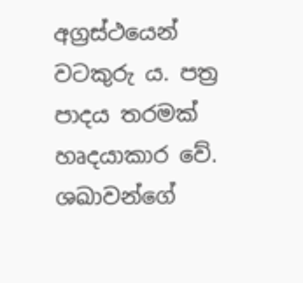අග්‍රස්ථයෙන් වටකුරු ය. පත්‍ර පාදය තරමක් හෘදයාකාර වේ. ශඛාවන්ගේ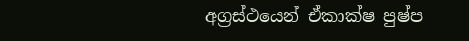අග්‍රස්ථයෙන් ඒකාක්ෂ පුෂ්ප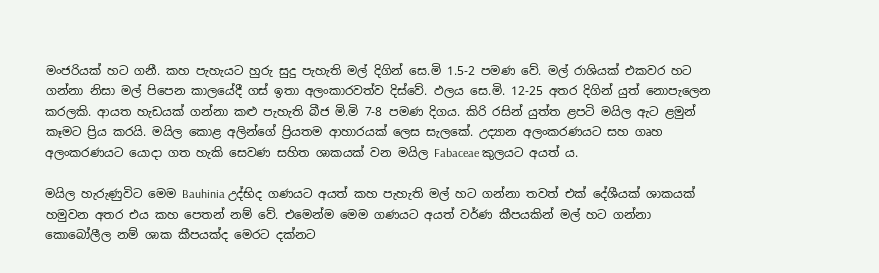මංජරියක් හට ගනී. කහ පැහැයට හුරු සුදු පැහැති මල් දිගින් සෙ.මි 1.5-2 පමණ වේ. මල් රාශියක් එකවර හට ගන්නා නිසා මල් පිපෙන කාලයේදී ගස් ඉතා අලංකාරවත්ව දිස්වේ. ඵලය සෙ.මි. 12-25 අතර දිගින් යුත් නොපැලෙන කරලකි. ආයත හැඩයක් ගන්නා කළු පැහැති බීජ මි.මි 7-8 පමණ දිගය. කිරි රසින් යුත්ත ළපටි මයිල ඇට ළමුන් කෑමට ප්‍රිය කරයි. මයිල කොළ අලින්ගේ ප්‍රියතම ආහාරයක් ලෙස සැලකේ. උද්‍යාන අලංකරණයට සහ ගෘහ අලංකරණයට යොදා ගත හැකි සෙවණ සහිත ශාකයක් වන මයිල Fabaceae කුලයට අයත් ය.

මයිල හැරුණුවිට මෙම Bauhinia උද්භිද ගණයට අයත් කහ පැහැති මල් හට ගන්නා තවත් එක් දේශීයක් ශාකයක් හමුවන අතර එය කහ පෙතන් නම් වේ. එමෙන්ම මෙම ගණයට අයත් වර්ණ කීපයකින් මල් හට ගන්නා කොබෝලීල නම් ශාක කීපයක්ද මෙරට දක්නට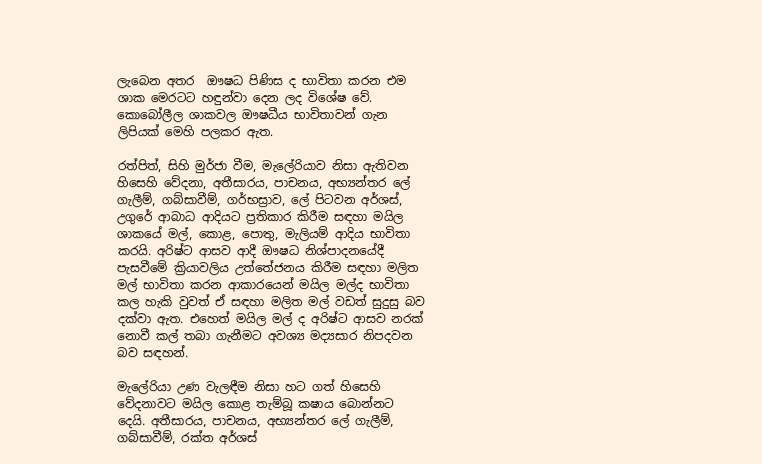ලැබෙන අතර  ඖෂධ පිණිස ද භාවිතා කරන එම ශාක මෙරටට හඳුන්වා දෙන ලද විශේෂ වේ. කොබෝලීල ශාකවල ඖෂධීය භාවිතාවන් ගැන ලිපියක් මෙහි පලකර ඇත.

රත්පිත්, සිහි මුර්ජා වීම, මැලේරියාව නිසා ඇතිවන හිසෙහි වේදනා, අතීසාරය, පාචනය, අභ්‍යන්තර ලේ ගැලීම්, ගබ්සාවීම්, ගර්භස්‍රාව, ලේ පිටවන අර්ශස්, උගුරේ ආබාධ ආදියට ප්‍රතිකාර කිරීම සඳහා මයිල ශාකයේ මල්, කොළ, පොතු, මැලියම් ආදිය භාවිතා කරයි. අරිෂ්ට ආසව ආදී ඖෂධ නිශ්පාදනයේදී පැසවීමේ ක්‍රියාවලිය උත්තේජනය කිරීම සඳහා මලිත මල් භාවිතා කරන ආකාරයෙන් මයිල මල්ද භාවිතා කල හැකි වුවත් ඒ සඳහා මලිත මල් වඩත් සුදුසු බව දක්වා ඇත. එහෙත් මයිල මල් ද අරිෂ්ට ආසව නරක් නොවී කල් තබා ගැනීමට අවශ්‍ය මද්‍යසාර නිපදවන බව සඳහන්.

මැලේරියා උණ වැලඳීම නිසා හට ගත් හිසෙහි වේදනාවට මයිල කොළ තැම්බූ කෂාය බොන්නට දෙයි. අතීසාරය, පාචනය, අභ්‍යන්තර ලේ ගැලීම්, ගබ්සාවීම්, රක්ත අර්ශස්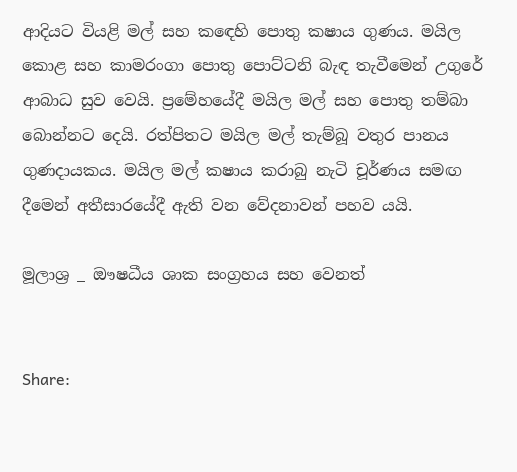ආදියට වියළි මල් සහ කඳෙහි පොතු කෂාය ගුණය. මයිල කොළ සහ කාමරංගා පොතු පොට්ටනි බැඳ තැවීමෙන් උගුරේ ආබාධ සුව වෙයි. ප්‍රමේහයේදී මයිල මල් සහ පොතු තම්බා බොන්නට දෙයි. රත්පිතට මයිල මල් තැම්බූ වතුර පානය ගුණදායකය. මයිල මල් කෂාය කරාබු නැටි චූර්ණය සමඟ දීමෙන් අතීසාරයේදී ඇති වන වේදනාවන් පහව යයි.

මූලාශ්‍ර _ ඖෂධීය ශාක සංග්‍රහය සහ වෙනත්


Share: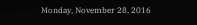Monday, November 28, 2016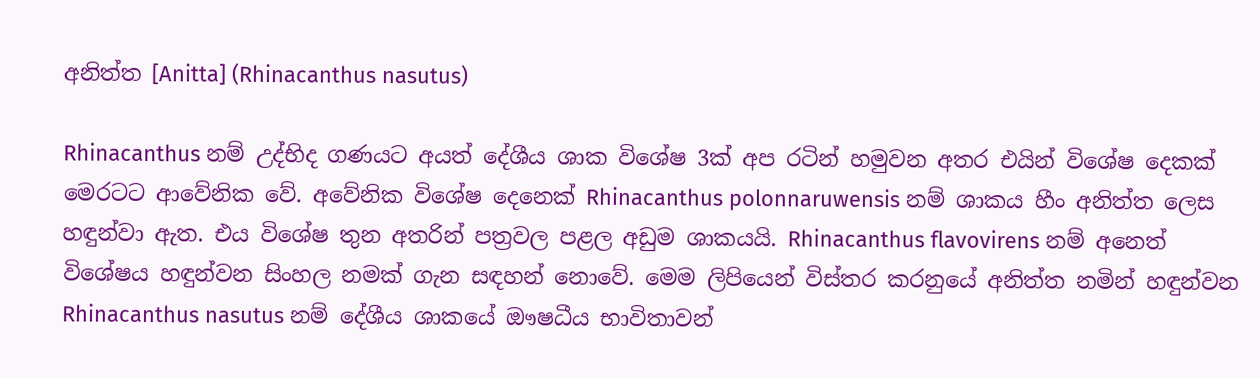අනිත්ත [Anitta] (Rhinacanthus nasutus)

Rhinacanthus නම් උද්භිද ගණයට අයත් දේශීය ශාක විශේෂ 3ක් අප රටින් හමුවන අතර එයින් විශේෂ දෙකක් මෙරටට ආවේනික වේ. අවේනික විශේෂ දෙනෙක් Rhinacanthus polonnaruwensis නම් ශාකය හීං අනිත්ත ලෙස හඳුන්වා ඇත. එය විශේෂ තුන අතරින් පත්‍රවල පළල අඩුම ශාකයයි. Rhinacanthus flavovirens නම් අනෙත් විශේෂය හඳුන්වන සිංහල නමක් ගැන සඳහන් නොවේ. මෙම ලිපියෙන් විස්තර කරනුයේ අනිත්ත නමින් හඳුන්වන Rhinacanthus nasutus නම් දේශීය ශාකයේ ඖෂධීය භාවිතාවන්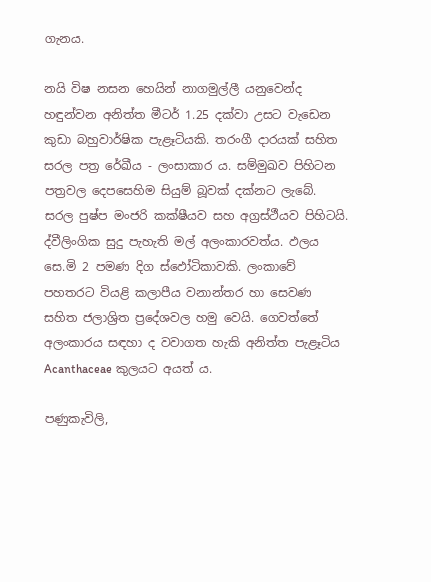ගැනය.

නයි විෂ නසන හෙයින් නාගමුල්ලී යනුවෙන්ද හඳුන්වන අනිත්ත මීටර් 1.25 දක්වා උසට වැඩෙන කුඩා බහුවාර්ෂික පැළෑටියකි. තරංගී දාරයක් සහිත සරල පත්‍ර රේඛීය - ලංසාකාර ය. සම්මුඛව පිහිටන පත්‍රවල දෙපසෙහිම සියුම් බූවක් දක්නට ලැබේ. සරල පුෂ්ප මංජරි කක්ෂීයව සහ අග්‍රස්ථීයව පිහිටයි. ද්වීලිංගික සුදු පැහැති මල් අලංකාරවත්ය. ඵලය සෙ.මි 2 පමණ දිග ස්ඵෝටිකාවකි. ලංකාවේ පහතරට වියළි කලාපීය වනාන්තර හා සෙවණ සහිත ජලාශ්‍රිත ප්‍රදේශවල හමු වෙයි. ගෙවත්තේ අලංකාරය සඳහා ද වවාගත හැකි අනිත්ත පැළෑටිය Acanthaceae කුලයට අයත් ය.

පණුකැවිලි,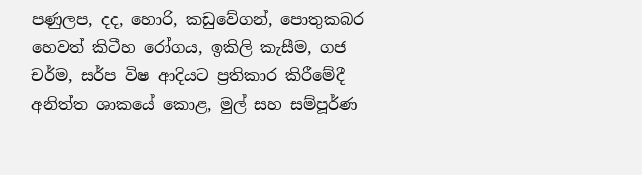පණුලප, දද, හොරි, කඩුවේගන්, පොතුකබර හෙවත් කිටීහ රෝගය, ඉකිලි කැසීම, ගජ චර්ම, සර්ප විෂ ආදියට ප්‍රතිකාර කිරීමේදී අනිත්ත ශාකයේ කොළ, මුල් සහ සම්පූර්ණ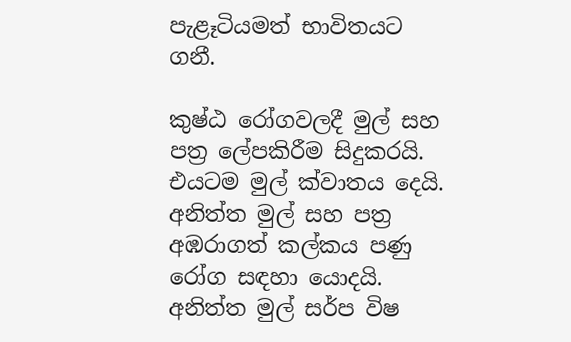පැළෑටියමත් භාවිතයට ගනී.

කුෂ්ඨ රෝගවලදී මුල් සහ පත්‍ර ලේපකිරීම සිදුකරයි. එයටම මුල් ක්වාතය දෙයි. අනිත්ත මුල් සහ පත්‍ර අඹරාගත් කල්කය පණු රෝග සඳහා යොදයි. අනිත්ත මුල් සර්ප විෂ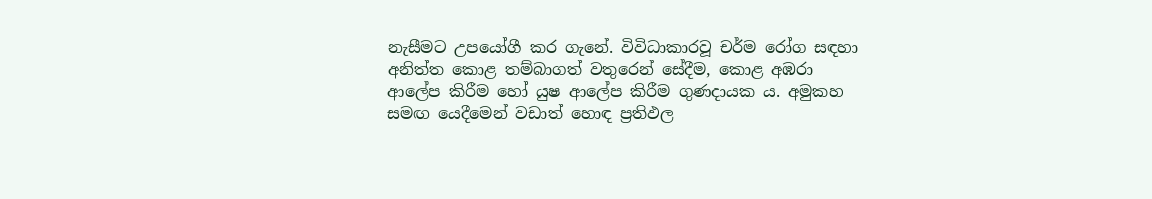නැසීමට උපයෝගී කර ගැනේ. විවිධාකාරවූ චර්ම රෝග සඳහා අනිත්ත කොළ තම්බාගත් වතුරෙන් සේදීම, කොළ අඹරා ආලේප කිරීම හෝ යුෂ ආලේප කිරීම ගුණදායක ය. අමුකහ සමඟ යෙදීමෙන් වඩාත් හොඳ ප්‍රතිඵල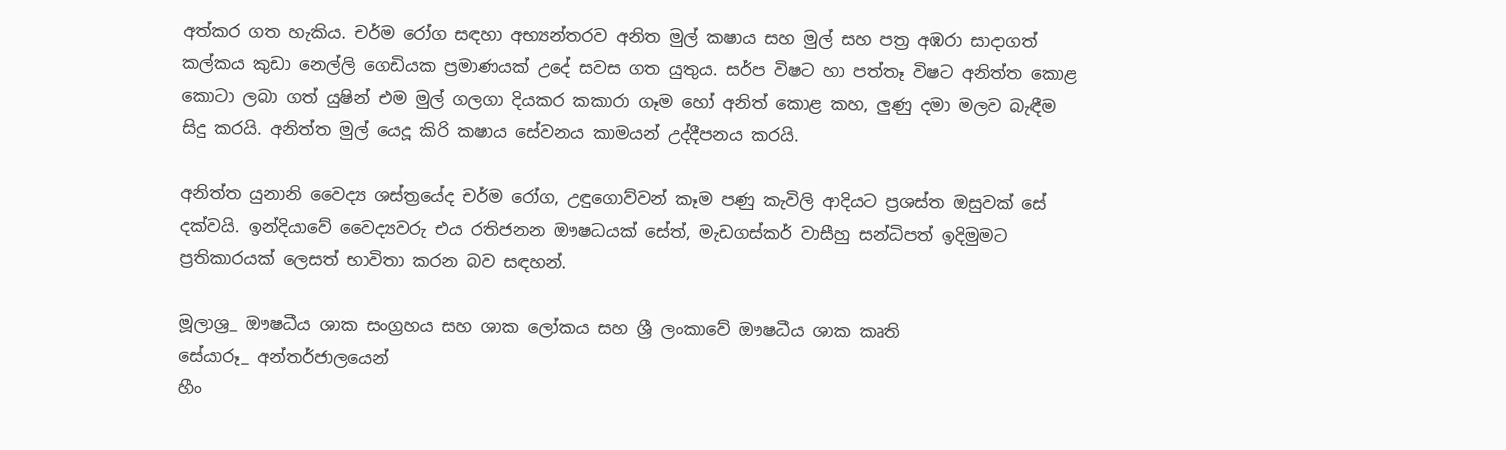අත්කර ගත හැකිය. චර්ම රෝග සඳහා අභ්‍යන්තරව අනිත මුල් කෂාය සහ මුල් සහ පත්‍ර අඹරා සාදාගත් කල්කය කුඩා නෙල්ලි ගෙඩියක ප්‍රමාණයක් උදේ සවස ගත යුතුය. සර්ප විෂට හා පත්තෑ විෂට අනිත්ත කොළ කොටා ලබා ගත් යුෂින් එම මුල් ගලගා දියකර කකාරා ගෑම හෝ අනිත් කොළ කහ, ලුණු දමා මලව බැඳීම සිදු කරයි. අනිත්ත මුල් යෙදූ කිරි කෂාය සේවනය කාමයන් උද්දීපනය කරයි.

අනිත්ත යුනානි වෛද්‍ය ශස්ත්‍රයේද චර්ම රෝග, උඳුගොව්වන් කෑම පණු කැවිලි ආදියට ප්‍රශස්ත ඔසුවක් සේ දක්වයි. ඉන්දියාවේ වෛද්‍යවරු එය රතිජනන ඖෂධයක් සේත්, මැඩගස්කර් වාසීහු සන්ධිපත් ඉදිමුමට ප්‍රතිකාරයක් ලෙසත් භාවිතා කරන බව සඳහන්.

මූලාශ්‍ර_ ඖෂධීය ශාක සංග්‍රහය සහ ශාක ලෝකය සහ ශ්‍රී ලංකාවේ ඖෂධීය ශාක කෘති
සේයාරූ_ අන්තර්ජාලයෙන්
හීං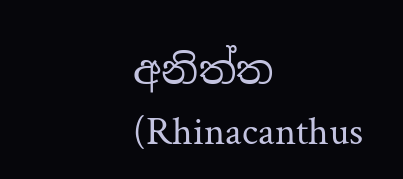අනිත්ත (Rhinacanthus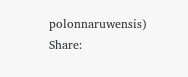polonnaruwensis)
Share: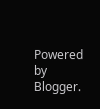Powered by Blogger.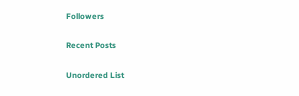Followers

Recent Posts

Unordered List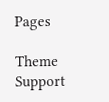Pages

Theme Support